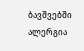ბავშვებში ალერგია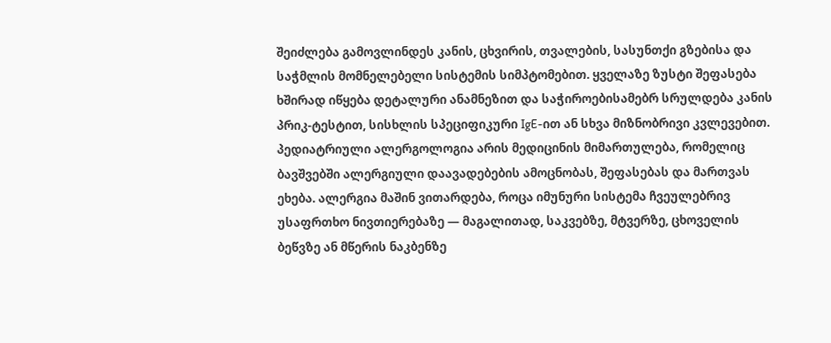შეიძლება გამოვლინდეს კანის, ცხვირის, თვალების, სასუნთქი გზებისა და საჭმლის მომნელებელი სისტემის სიმპტომებით. ყველაზე ზუსტი შეფასება ხშირად იწყება დეტალური ანამნეზით და საჭიროებისამებრ სრულდება კანის პრიკ-ტესტით, სისხლის სპეციფიკური IgE-ით ან სხვა მიზნობრივი კვლევებით.
პედიატრიული ალერგოლოგია არის მედიცინის მიმართულება, რომელიც ბავშვებში ალერგიული დაავადებების ამოცნობას, შეფასებას და მართვას ეხება. ალერგია მაშინ ვითარდება, როცა იმუნური სისტემა ჩვეულებრივ უსაფრთხო ნივთიერებაზე — მაგალითად, საკვებზე, მტვერზე, ცხოველის ბეწვზე ან მწერის ნაკბენზე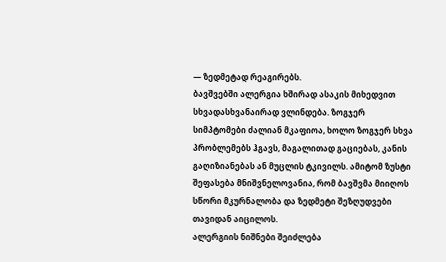— ზედმეტად რეაგირებს.
ბავშვებში ალერგია ხშირად ასაკის მიხედვით სხვადასხვანაირად ვლინდება. ზოგჯერ სიმპტომები ძალიან მკაფიოა, ხოლო ზოგჯერ სხვა პრობლემებს ჰგავს, მაგალითად გაციებას, კანის გაღიზიანებას ან მუცლის ტკივილს. ამიტომ ზუსტი შეფასება მნიშვნელოვანია, რომ ბავშვმა მიიღოს სწორი მკურნალობა და ზედმეტი შეზღუდვები თავიდან აიცილოს.
ალერგიის ნიშნები შეიძლება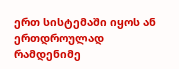ერთ სისტემაში იყოს ან ერთდროულად რამდენიმე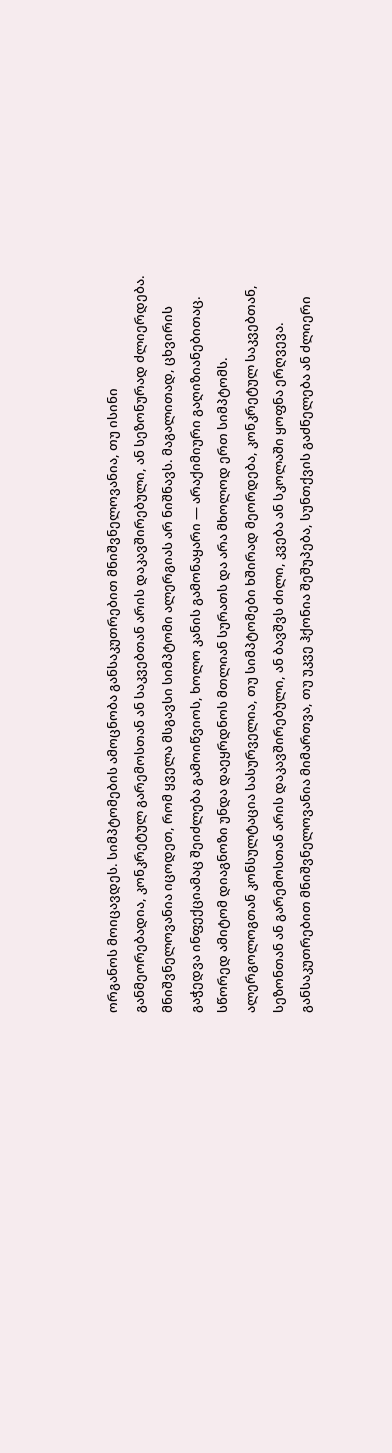ორგანოს მოიცავდეს. სიმპტომების ამოცნობა განსაკუთრებით მნიშვნელოვანია, თუ ისინი განმეორებადია, კონკრეტულ გარემოსთან ან საკვებთან არის დაკავშირებული, ან სეზონურად ძლიერდება.
მნიშვნელოვანია იცოდეთ, რომ ყველა მსგავსი სიმპტომი ალერგიას არ ნიშნავს. მაგალითად, ცხვირის გაჭედვა ინფექციამაც შეიძლება გამოიწვიოს, ხოლო კანის გამონაყარი — არაქიმიური გაღიზიანებითაც. სწორედ ამიტომ დიაგნოზი უნდა დაეყრდნოს მთლიან სურათს და არა მხოლოდ ერთ სიმპტომს.
ალერგოლოგთან კონსულტაცია სასურველია, თუ სიმპტომები ხშირად მეორდება, კონკრეტულ საკვებთან, სეზონთან ან გარემოსთან არის დაკავშირებული, ან ბავშვს ძილი, კვება ან სკოლაში ყოფნა ერღვევა. განსაკუთრებით მნიშვნელოვანია მიმართვა, თუ უკვე ჰქონია შეშუპება, სუნთქვის გაძნელება ან ძლიერი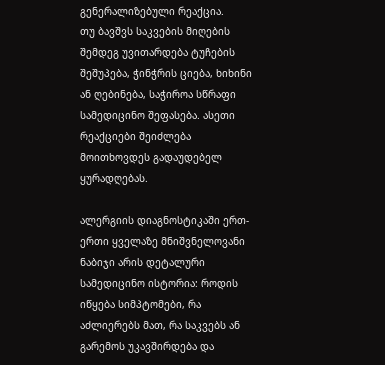გენერალიზებული რეაქცია.
თუ ბავშვს საკვების მიღების შემდეგ უვითარდება ტუჩების შეშუპება, ჭინჭრის ციება, ხიხინი ან ღებინება, საჭიროა სწრაფი სამედიცინო შეფასება. ასეთი რეაქციები შეიძლება მოითხოვდეს გადაუდებელ ყურადღებას.

ალერგიის დიაგნოსტიკაში ერთ-ერთი ყველაზე მნიშვნელოვანი ნაბიჯი არის დეტალური სამედიცინო ისტორია: როდის იწყება სიმპტომები, რა აძლიერებს მათ, რა საკვებს ან გარემოს უკავშირდება და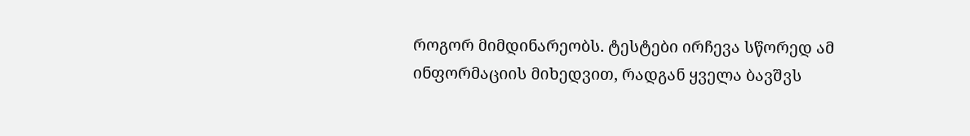როგორ მიმდინარეობს. ტესტები ირჩევა სწორედ ამ ინფორმაციის მიხედვით, რადგან ყველა ბავშვს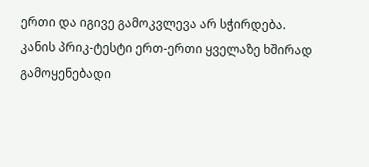ერთი და იგივე გამოკვლევა არ სჭირდება.
კანის პრიკ-ტესტი ერთ-ერთი ყველაზე ხშირად გამოყენებადი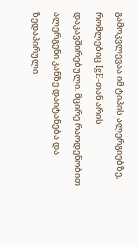გამოკვლევაა იმ ტიპის ალერგიებზე, რომლებიც IgE-თან არის დაკავშირებული. მცირე რაოდენობით ალერგენი კანზე დაიტანება და ზედაპირული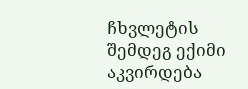ჩხვლეტის შემდეგ ექიმი აკვირდება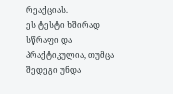რეაქციას.
ეს ტესტი ხშირად სწრაფი და პრაქტიკულია, თუმცა შედეგი უნდა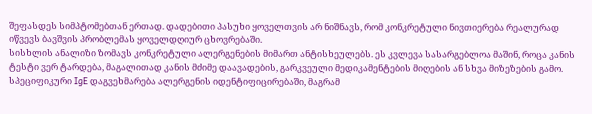შეფასდეს სიმპტომებთან ერთად. დადებითი პასუხი ყოველთვის არ ნიშნავს, რომ კონკრეტული ნივთიერება რეალურად იწვევს ბავშვის პრობლემას ყოველდღიურ ცხოვრებაში.
სისხლის ანალიზი ზომავს კონკრეტული ალერგენების მიმართ ანტისხეულებს. ეს კვლევა სასარგებლოა მაშინ, როცა კანის ტესტი ვერ ტარდება, მაგალითად კანის მძიმე დაავადების, გარკვეული მედიკამენტების მიღების ან სხვა მიზეზების გამო.
სპეციფიკური IgE დაგვეხმარება ალერგენის იდენტიფიცირებაში, მაგრამ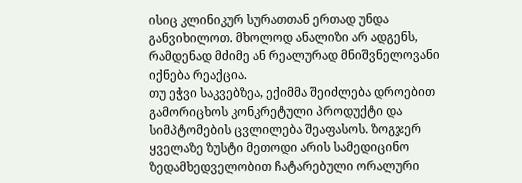ისიც კლინიკურ სურათთან ერთად უნდა განვიხილოთ. მხოლოდ ანალიზი არ ადგენს, რამდენად მძიმე ან რეალურად მნიშვნელოვანი იქნება რეაქცია.
თუ ეჭვი საკვებზეა, ექიმმა შეიძლება დროებით გამორიცხოს კონკრეტული პროდუქტი და სიმპტომების ცვლილება შეაფასოს. ზოგჯერ ყველაზე ზუსტი მეთოდი არის სამედიცინო ზედამხედველობით ჩატარებული ორალური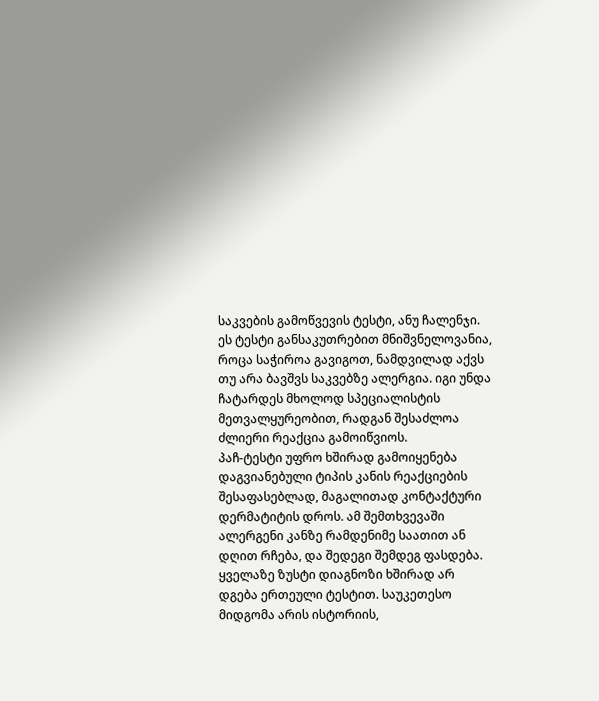საკვების გამოწვევის ტესტი, ანუ ჩალენჯი.
ეს ტესტი განსაკუთრებით მნიშვნელოვანია, როცა საჭიროა გავიგოთ, ნამდვილად აქვს თუ არა ბავშვს საკვებზე ალერგია. იგი უნდა ჩატარდეს მხოლოდ სპეციალისტის მეთვალყურეობით, რადგან შესაძლოა ძლიერი რეაქცია გამოიწვიოს.
პაჩ-ტესტი უფრო ხშირად გამოიყენება დაგვიანებული ტიპის კანის რეაქციების შესაფასებლად, მაგალითად კონტაქტური დერმატიტის დროს. ამ შემთხვევაში ალერგენი კანზე რამდენიმე საათით ან დღით რჩება, და შედეგი შემდეგ ფასდება.
ყველაზე ზუსტი დიაგნოზი ხშირად არ დგება ერთეული ტესტით. საუკეთესო მიდგომა არის ისტორიის,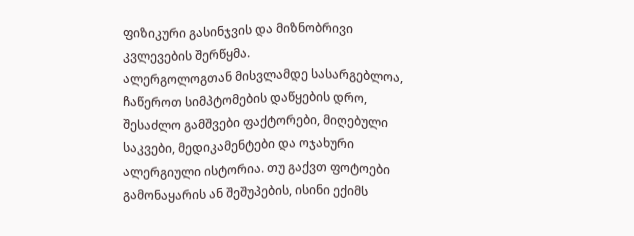ფიზიკური გასინჯვის და მიზნობრივი კვლევების შერწყმა.
ალერგოლოგთან მისვლამდე სასარგებლოა, ჩაწეროთ სიმპტომების დაწყების დრო, შესაძლო გამშვები ფაქტორები, მიღებული საკვები, მედიკამენტები და ოჯახური ალერგიული ისტორია. თუ გაქვთ ფოტოები გამონაყარის ან შეშუპების, ისინი ექიმს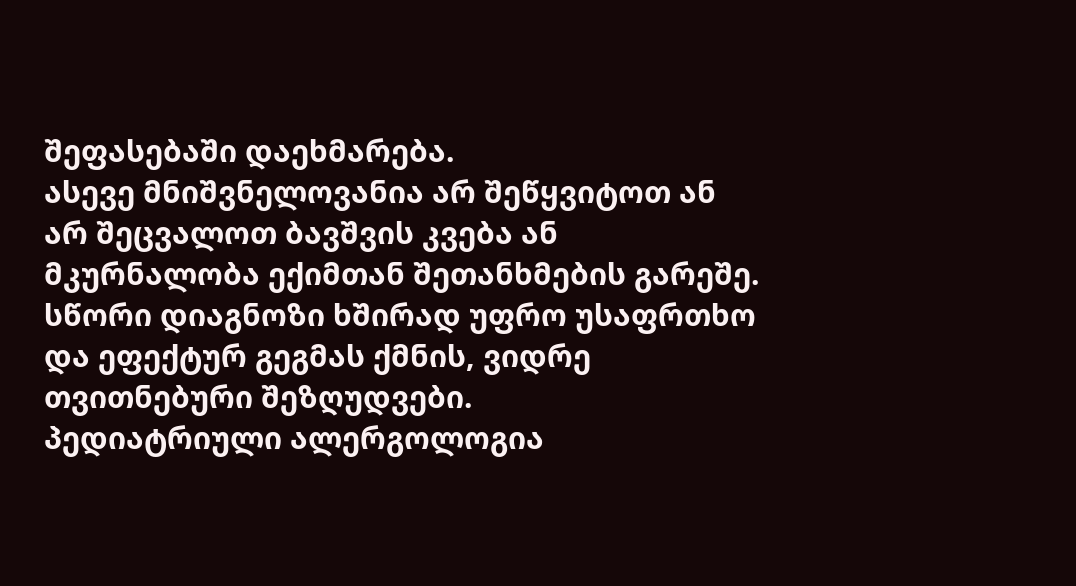შეფასებაში დაეხმარება.
ასევე მნიშვნელოვანია არ შეწყვიტოთ ან არ შეცვალოთ ბავშვის კვება ან მკურნალობა ექიმთან შეთანხმების გარეშე. სწორი დიაგნოზი ხშირად უფრო უსაფრთხო და ეფექტურ გეგმას ქმნის, ვიდრე თვითნებური შეზღუდვები.
პედიატრიული ალერგოლოგია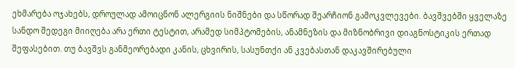ეხმარება ოჯახებს, დროულად ამოიცნონ ალერგიის ნიშნები და სწორად შეარჩიონ გამოკვლევები. ბავშვებში ყველაზე სანდო შედეგი მიიღება არა ერთი ტესტით, არამედ სიმპტომების, ანამნეზის და მიზნობრივი დიაგნოსტიკის ერთად შეფასებით. თუ ბავშვს განმეორებადი კანის, ცხვირის, სასუნთქი ან კვებასთან დაკავშირებული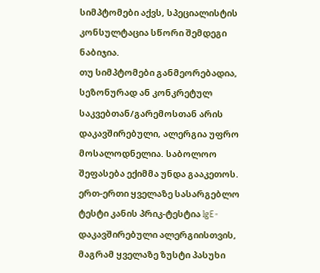სიმპტომები აქვს, სპეციალისტის კონსულტაცია სწორი შემდეგი ნაბიჯია.
თუ სიმპტომები განმეორებადია, სეზონურად ან კონკრეტულ საკვებთან/გარემოსთან არის დაკავშირებული, ალერგია უფრო მოსალოდნელია. საბოლოო შეფასება ექიმმა უნდა გააკეთოს.
ერთ-ერთი ყველაზე სასარგებლო ტესტი კანის პრიკ-ტესტია IgE-დაკავშირებული ალერგიისთვის, მაგრამ ყველაზე ზუსტი პასუხი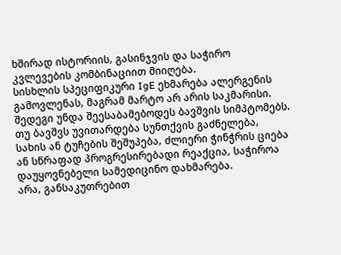ხშირად ისტორიის, გასინჯვის და საჭირო კვლევების კომბინაციით მიიღება.
სისხლის სპეციფიკური IgE ეხმარება ალერგენის გამოვლენას, მაგრამ მარტო არ არის საკმარისი. შედეგი უნდა შეესაბამებოდეს ბავშვის სიმპტომებს.
თუ ბავშვს უვითარდება სუნთქვის გაძნელება, სახის ან ტუჩების შეშუპება, ძლიერი ჭინჭრის ციება ან სწრაფად პროგრესირებადი რეაქცია, საჭიროა დაუყოვნებელი სამედიცინო დახმარება.
არა, განსაკუთრებით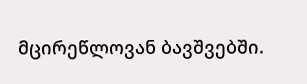მცირეწლოვან ბავშვებში.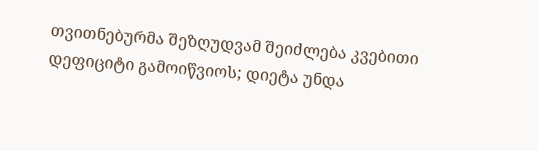თვითნებურმა შეზღუდვამ შეიძლება კვებითი დეფიციტი გამოიწვიოს; დიეტა უნდა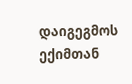დაიგეგმოს ექიმთან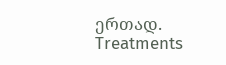ერთად.
Treatments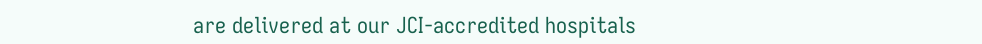are delivered at our JCI-accredited hospitals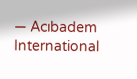— Acıbadem International